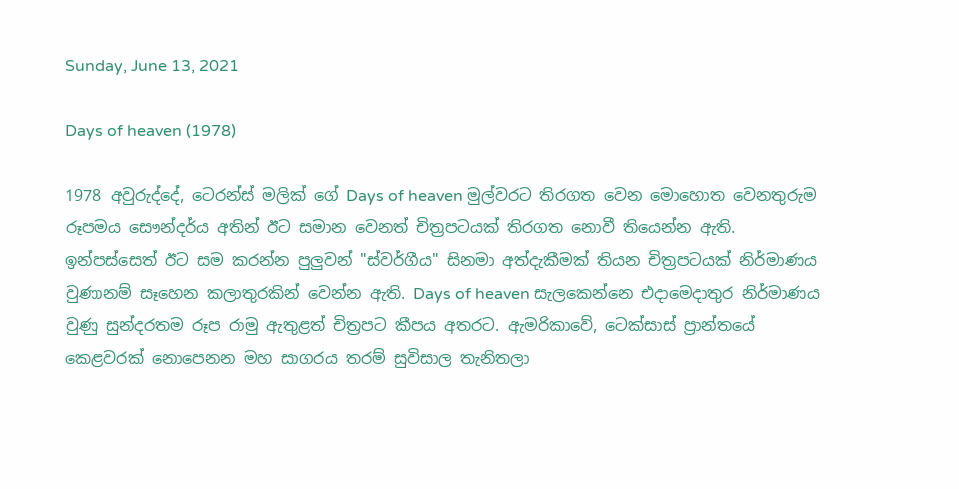Sunday, June 13, 2021

Days of heaven (1978)

1978 අවුරුද්දේ, ටෙරන්ස් මලික් ගේ Days of heaven මුල්වරට තිරගත වෙන මොහොත වෙනතුරුම රූපමය සෞන්දර්ය අතින් ඊට සමාන වෙනත් චිත්‍රපටයක් තිරගත නොවී තියෙන්න ඇති. ඉන්පස්සෙත් ඊට සම කරන්න පුලුවන් "ස්වර්ගීය" සිනමා අත්දැකීමක් තියන චිත්‍රපටයක් නිර්මාණය වුණානම් සෑහෙන කලාතුරකින් වෙන්න ඇති. Days of heaven සැලකෙන්නෙ එදාමෙදාතුර නිර්මාණය වුණු සුන්දරතම රූප රාමු ඇතුළත් චිත්‍රපට කීපය අතරට. ඇමරිකාවේ, ටෙක්සාස් ප්‍රාන්තයේ කෙළවරක් නොපෙනන මහ සාගරය තරම් සුවිසාල තැනිතලා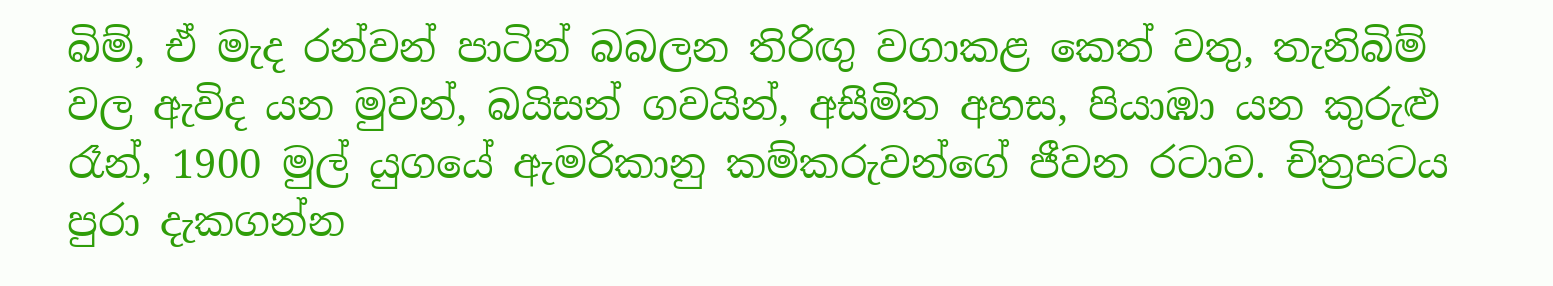බිම්, ඒ මැද රන්වන් පාටින් බබලන තිරිඟු වගාකළ කෙත් වතු, තැනිබිම් වල ඇවිද යන මුවන්, බයිසන් ගවයින්, අසීමිත අහස, පියාඹා යන කුරුළු රෑන්, 1900 මුල් යුගයේ ඇමරිකානු කම්කරුවන්ගේ ජීවන රටාව. චිත්‍රපටය පුරා දැකගන්න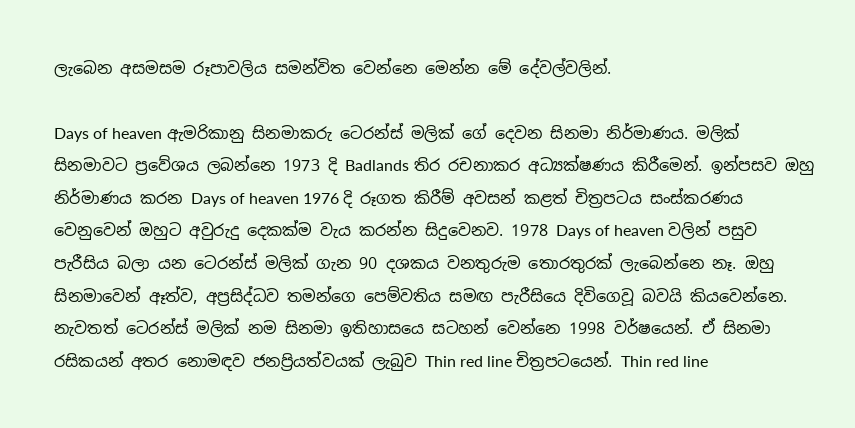ලැබෙන අසමසම රූපාවලිය සමන්විත වෙන්නෙ මෙන්න මේ දේවල්වලින්.

Days of heaven ඇමරිකානු සිනමාකරු ටෙරන්ස් මලික් ගේ දෙවන සිනමා නිර්මාණය. මලික් සිනමාවට ප්‍රවේශය ලබන්නෙ 1973 දි Badlands තිර රචනාකර අධ්‍යක්ෂණය කිරීමෙන්. ඉන්පසව ඔහු නිර්මාණය කරන Days of heaven 1976 දි රූගත කිරීම් අවසන් කළත් චිත්‍රපටය සංස්කරණය වෙනුවෙන් ඔහුට අවුරුදු දෙකක්ම වැය කරන්න සිදුවෙනව. 1978 Days of heaven වලින් පසුව පැරීසිය බලා යන ටෙරන්ස් මලික් ගැන 90 දශකය වනතුරුම තොරතුරක් ලැබෙන්නෙ නෑ. ඔහු සිනමාවෙන් ඈත්ව, අප්‍රසිද්ධව තමන්ගෙ පෙම්වතිය සමඟ පැරීසියෙ දිවිගෙවූ බවයි කියවෙන්නෙ. නැවතත් ටෙරන්ස් මලික් නම සිනමා ඉතිහාසයෙ සටහන් වෙන්නෙ 1998 වර්ෂයෙන්. ඒ සිනමා රසිකයන් අතර නොමඳව ජනප්‍රියත්වයක් ලැබුව Thin red line චිත්‍රපටයෙන්. Thin red line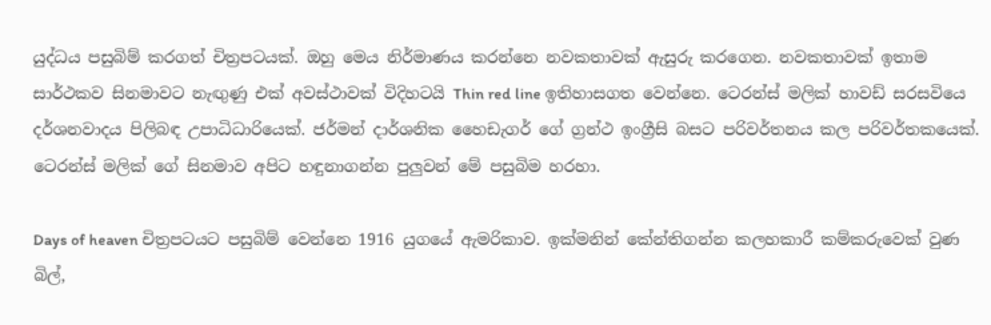යුද්ධය පසුබිම් කරගත් චිත්‍රපටයක්. ඔහු මෙය නිර්මාණය කරන්නෙ නවකතාවක් ඇසුරු කරගෙන. නවකතාවක් ඉතාම සාර්ථකව සිනමාවට නැඟුණු එක් අවස්ථාවක් විදිහටයි Thin red line ඉතිහාසගත වෙන්නෙ. ටෙරන්ස් මලික් හාවඩ් සරසවියෙ දර්ශනවාදය පිලිබඳ උපාධිධාරියෙක්. ජර්මන් දාර්ශනික හෛඩැගර් ගේ ග්‍රන්ථ ඉංග්‍රීසි බසට පරිවර්තනය කල පරිවර්තකයෙක්. ටෙරන්ස් මලික් ගේ සිනමාව අපිට හඳුනාගන්න පුලුවන් මේ පසුබිම හරහා.

Days of heaven චිත්‍රපටයට පසුබිම් වෙන්නෙ 1916 යුගයේ ඇමරිකාව. ඉක්මනින් කේන්තිගන්න කලහකාරී කම්කරුවෙක් වුණ බිල්,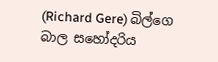(Richard Gere) බිල්ගෙ බාල සහෝදරිය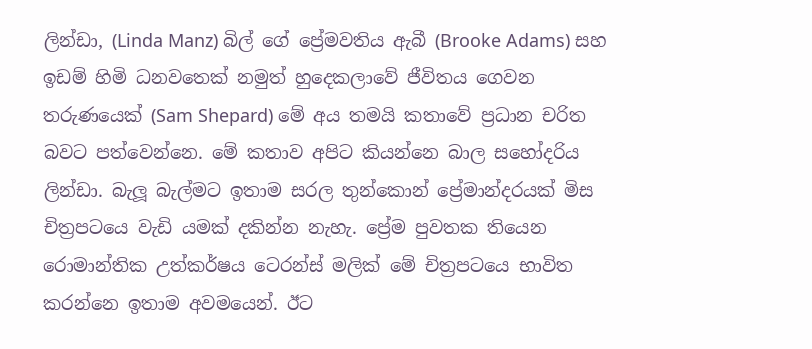ලින්ඩා, (Linda Manz) බිල් ගේ ප්‍රේමවතිය ඇබී (Brooke Adams) සහ ඉඩම් හිමි ධනවතෙක් නමුත් හුදෙකලාවේ ජීවිතය ගෙවන තරුණයෙක් (Sam Shepard) මේ අය තමයි කතාවේ ප්‍රධාන චරිත බවට පත්වෙන්නෙ. මේ කතාව අපිට කියන්නෙ බාල සහෝදරිය ලින්ඩා. බැලූ බැල්මට ඉතාම සරල තුන්කොන් ප්‍රේමාන්දරයක් මිස චිත්‍රපටයෙ වැඩි යමක් දකින්න නැහැ. ප්‍රේම පුවතක තියෙන රොමාන්තික උත්කර්ෂය ටෙරන්ස් මලික් මේ චිත්‍රපටයෙ භාවිත කරන්නෙ ඉතාම අවමයෙන්. ඊට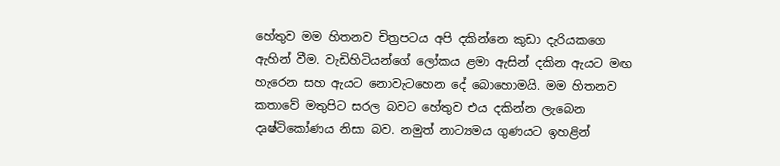හේතුව මම හිතනව චිත්‍රපටය අපි දකින්නෙ කුඩා දැරියකගෙ ඇහින් වීම. වැඩිහිටියන්ගේ ලෝකය ළමා ඇසින් දකින ඇයට මඟ හැරෙන සහ ඇයට නොවැටහෙන දේ බොහොමයි. මම හිතනව කතාවේ මතුපිට සරල බවට හේතුව එය දකින්න ලැබෙන දෘෂ්ටිකෝණය නිසා බව. නමුත් නාට්‍යමය ගුණයට ඉහළින්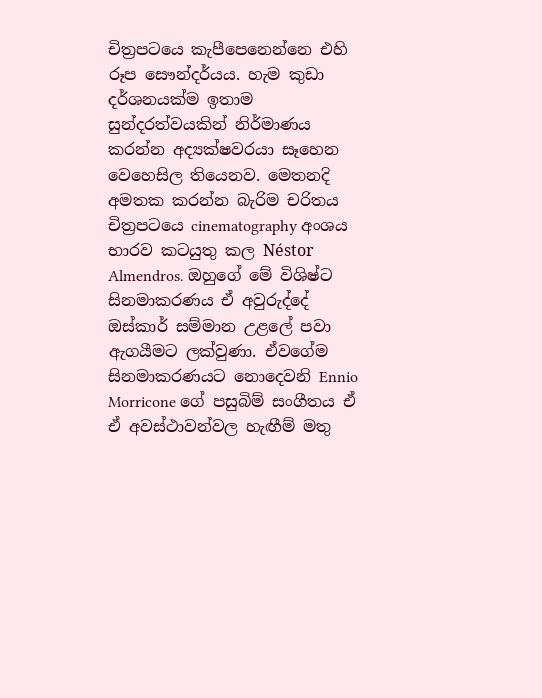චිත්‍රපටයෙ කැපීපෙනෙන්නෙ එහි රූප සෞන්දර්යය. හැම කුඩා දර්ශනයක්ම ඉතාම සුන්දරත්වයකින් නිර්මාණය කරන්න අද්‍යක්ෂවරයා සෑහෙන වෙහෙසිල තියෙනව. මෙතනදි අමතක කරන්න බැරිම චරිතය චිත්‍රපටයෙ cinematography අංශය භාරව කටයුතු කල Néstor Almendros. ඔහුගේ මේ විශිෂ්ට සිනමාකරණය ඒ අවුරුද්දේ ඔස්කාර් සම්මාන උළලේ පවා ඇගයීමට ලක්වුණා. ඒවගේම සිනමාකරණයට නොදෙවනි Ennio Morricone ගේ පසුබිම් සංගීතය ඒ ඒ අවස්ථාවන්වල හැඟීම් මතු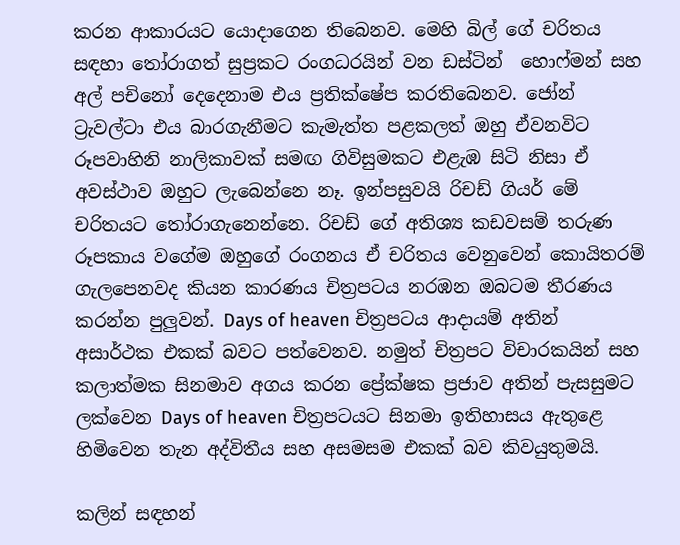කරන ආකාරයට ‍යොදාගෙන තිබෙනව. මෙහි බිල් ගේ චරිතය සඳහා තෝරාගත් සුප්‍රකට රංගධරයින් වන ඩස්ටින්  හොෆ්මන් සහ අල් පචිනෝ දෙදෙනාම එය ප්‍රතික්ෂේප කරතිබෙනව. ජෝන් ට්‍රැවල්ටා එය බාරගැනීමට කැමැත්ත පළකලත් ඔහු ඒවනවිට රූපවාහිනි නාලිකාවක් සමඟ ගිවිසුමකට එළැඹ සිටි නිසා ඒ අවස්ථාව ඔහුට ලැබෙන්නෙ නෑ. ඉන්පසුවයි රිචඩ් ගියර් මේ චරිතයට තෝරාගැනෙන්නෙ. රිචඩ් ගේ අතිශ්‍ය කඩවසම් තරුණ රූපකාය වගේම ඔහුගේ රංගනය ඒ චරිතය වෙනුවෙන් කොයිතරම් ගැලපෙනවද කියන කාරණය චිත්‍රපටය නරඹන ඔබටම තීරණය කරන්න පුලුවන්. Days of heaven චිත්‍රපටය ආදායම් අතින් අසාර්ථක එකක් බවට පත්වෙනව. නමුත් චිත්‍රපට විචාරකයින් සහ කලාත්මක සිනමාව අගය කරන ප්‍රේක්ෂක ප්‍රජාව අතින් පැසසුමට ලක්වෙන Days of heaven චිත්‍රපටයට සිනමා ඉතිහාසය ඇතුළෙ හිමිවෙන තැන අද්විතීය සහ අසමසම එකක් බව කිවයුතුමයි.

කලින් සඳහන්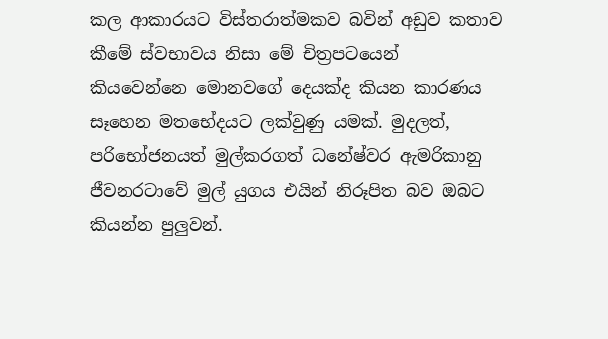කල ආකාරයට විස්තරාත්මකව බවින් අඩුව කතාව කීමේ ස්වභාවය නිසා මේ චිත්‍රපටයෙන් කියවෙන්නෙ මොනවගේ දෙයක්ද කියන කාරණය සෑහෙන මතභේදයට ලක්වුණු යමක්. මුදලත්, පරිභෝජනයත් මුල්කරගත් ධනේෂ්වර ඇමරිකානු ජීවනරටාවේ මුල් යුගය එයින් නිරූපිත බව ඔබට කියන්න පුලුවන්.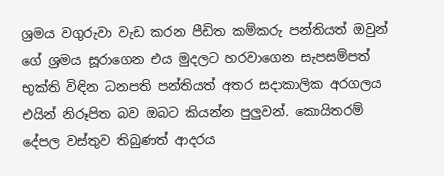ශ්‍රමය වගුරුවා වැඩ කරන පීඩිත කම්කරු පන්තියත් ඔවුන් ගේ ශ්‍රමය සූරාගෙන එය මුදලට හරවාගෙන සැපසම්පත් භුක්ති විඳින ධනපති පන්තියත් අතර සදාකාලික අරගලය එයින් නිරූපිත බව ඔබට කියන්න පුලුවන්. කොයිතරම් දේපල වස්තුව තිබුණත් ආදරය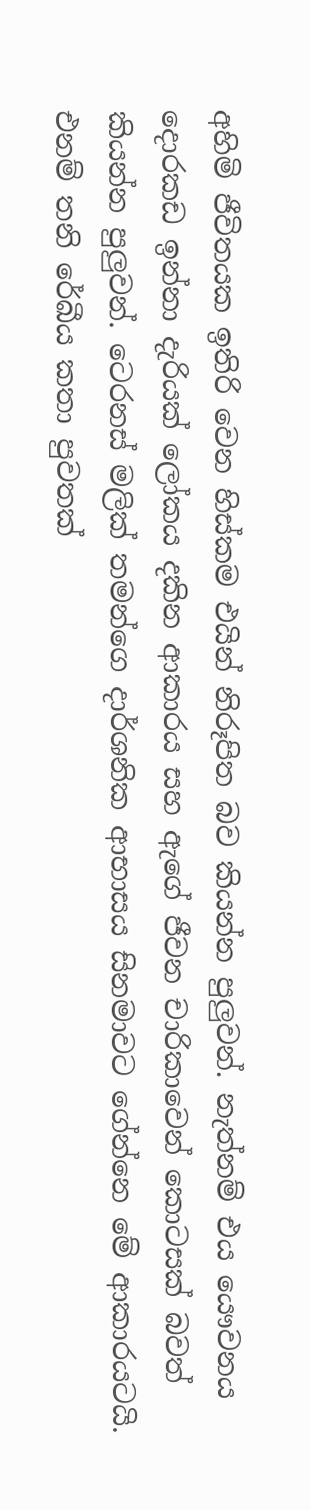අහිමි ජීවිතයක ඉතිරි වෙන හිස්කම එයින් නිරූපිත බව කියන්න පුලුවන්. නැත්නම් එය යෞවනය දොරකඩ ඉන්නා දැරියක් ලෝකය දකින ආකාරය සහ ඇගේ ජීවන චාරිකාවෙන් කොටසක් බවත් කියන්න පුලුවන්. ටෙරනස් මලික් තමන්ගෙ දාර්ශනික ආභාසය සිනමාවට ගේන්නෙ මේ ආකාරයටයි. එනම් තනි රේඛීය කතා පුවතක්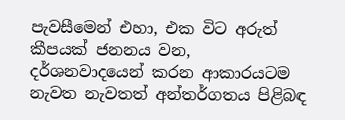පැවසීමෙන් එහා, එක විට අරුත් කීපයක් ජනනය වන,  දර්ශනවාදයෙන් කරන ආකාරයටම නැවත නැවතත් අන්තර්ගතය පිළිබඳ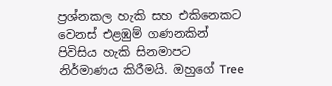ප්‍රශ්නකල හැකි සහ එකිනෙකට වෙනස් එළඹුම් ගණනකින් පිවිසිය හැකි සිනමාපට නිර්මාණය කිරීමයි. ඔහුගේ Tree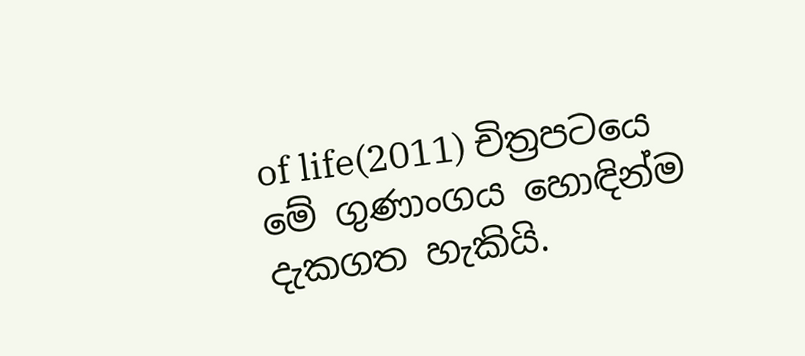of life(2011) චිත්‍රපටයෙ මේ ගුණාංගය හොඳින්ම දැකගත හැකියි.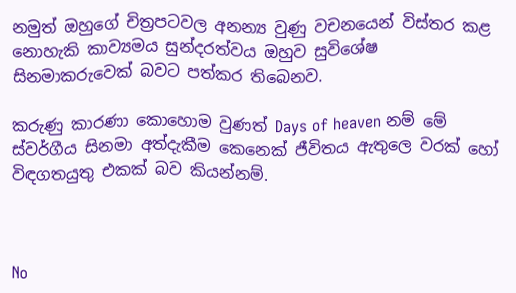නමුත් ඔහුගේ චිත්‍රපටවල අනන්‍ය වුණු වචනයෙන් විස්තර කළ නොහැකි කාව්‍යමය සුන්දරත්වය ඔහුව සුවිශේෂ සිනමාකරුවෙක් බවට පත්කර තිබෙනව.

කරුණු කාරණා කොහොම වුණත් Days of heaven නම් මේ ස්වර්ගීය සිනමා අත්දැකීම කෙනෙක් ජීවිතය ඇතුලෙ වරක් හෝ විඳගතයුතු එකක් බව කියන්නම්.



No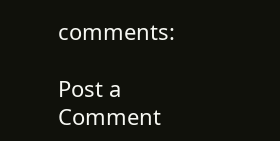comments:

Post a Comment